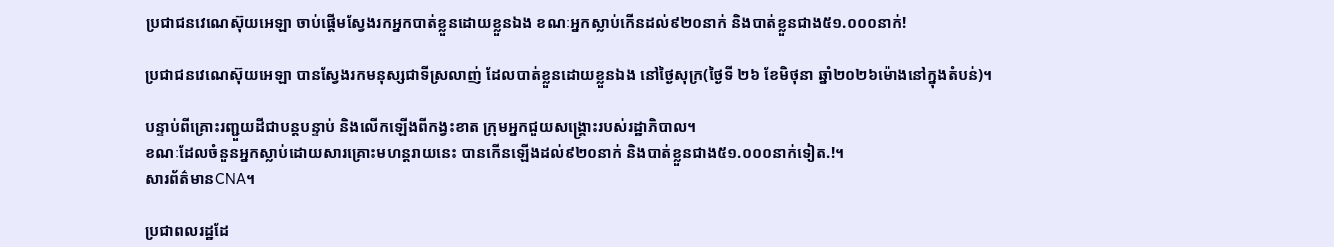ប្រជាជនវេណេស៊ុយអេឡា ចាប់ផ្តើមស្វែងរកអ្នកបាត់ខ្លួនដោយខ្លួនឯង ខណៈអ្នកស្លាប់កើនដល់៩២០នាក់ និងបាត់ខ្លួនជាង៥១.០០០នាក់!

ប្រជាជនវេណេស៊ុយអេឡា បានស្វែងរកមនុស្សជាទីស្រលាញ់ ដែលបាត់ខ្លួនដោយខ្លួនឯង នៅថ្ងៃសុក្រ(ថ្ងៃទី ២៦ ខែមិថុនា ឆ្នាំ២០២៦ម៉ោងនៅក្នុងតំបន់)។

បន្ទាប់ពីគ្រោះរញ្ជួយដីជាបន្តបន្ទាប់ និងលើកឡើងពីកង្វះខាត ក្រុមអ្នកជួយសង្គ្រោះរបស់រដ្ឋាភិបាល។
ខណៈដែលចំនួនអ្នកស្លាប់ដោយសារគ្រោះមហន្តរាយនេះ បានកើនឡើងដល់៩២០នាក់ និងបាត់ខ្លួនជាង៥១.០០០នាក់ទៀត.!។
សារព័ត៌មានCNA។

ប្រជាពលរដ្ឋដែ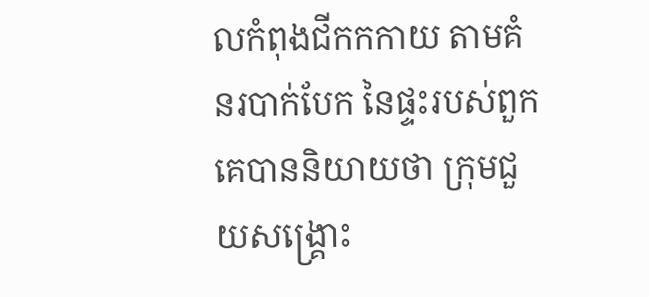លកំពុងជីកកកាយ តាមគំនរបាក់បែក នៃផ្ទះរបស់ពួកគេបាននិយាយថា ក្រុមជួយសង្គ្រោះ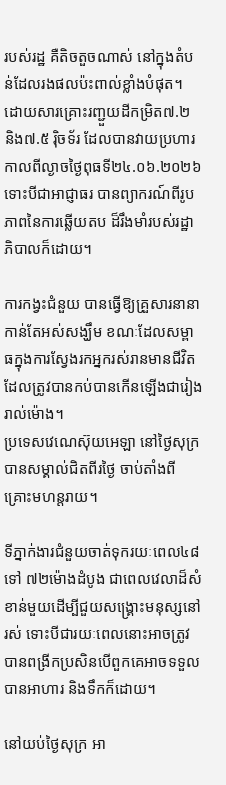របស់រដ្ឋ គឺតិចតួចណាស់ នៅក្នុងតំបន់ដែលរងផលប៉ះពាល់ខ្លាំងបំផុត។
ដោយសារគ្រោះរញ្ជួយដីកម្រិត៧.២ និង៧.៥ រ៉ិចទ័រ ដែលបានវាយប្រហារកាលពីល្ងាចថ្ងៃពុធទី២៤.០៦.២០២៦ ទោះបីជាអាជ្ញាធរ បានព្យាករណ៍ពីរូបភាពនៃការឆ្លើយតប ដ៏រឹងមាំរបស់រដ្ឋាភិបាលក៏ដោយ។

ការកង្វះជំនួយ បានធ្វើឱ្យគ្រួសារនានាកាន់តែអស់សង្ឃឹម ខណៈដែលសម្ពាធក្នុងការស្វែងរកអ្នករស់រានមានជីវិតដែលត្រូវបានកប់បានកើនឡើងជារៀងរាល់ម៉ោង។
ប្រទេសវេណេស៊ុយអេឡា នៅថ្ងៃសុក្រ បានសម្គាល់ជិតពីរថ្ងៃ ចាប់តាំងពីគ្រោះមហន្តរាយ។

ទីភ្នាក់ងារជំនួយចាត់ទុករយៈពេល៤៨ ទៅ ៧២ម៉ោងដំបូង ជាពេលវេលាដ៏សំខាន់មួយដើម្បីជួយសង្គ្រោះមនុស្សនៅរស់ ទោះបីជារយៈពេលនោះអាចត្រូវបានពង្រីកប្រសិនបើពួកគេអាចទទួលបានអាហារ និងទឹកក៏ដោយ។

នៅយប់ថ្ងៃសុក្រ អា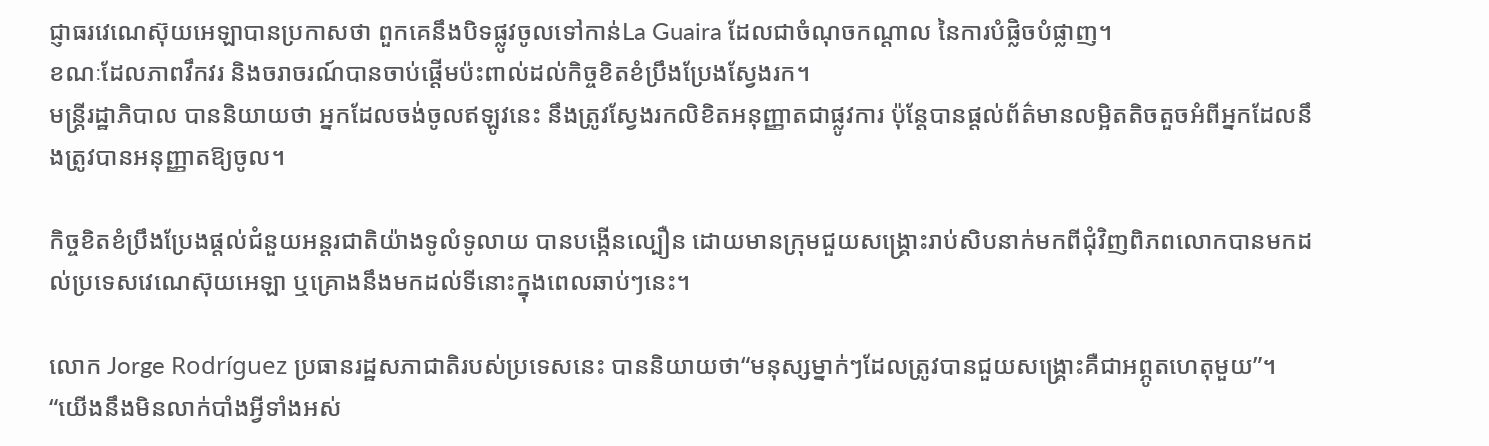ជ្ញាធរវេណេស៊ុយអេឡាបានប្រកាសថា ពួកគេនឹងបិទផ្លូវចូលទៅកាន់La Guaira ដែលជាចំណុចកណ្តាល នៃការបំផ្លិចបំផ្លាញ។
ខណៈដែលភាពវឹកវរ និងចរាចរណ៍បានចាប់ផ្តើមប៉ះពាល់ដល់កិច្ចខិតខំប្រឹងប្រែងស្វែងរក។
មន្ត្រីរដ្ឋាភិបាល បាននិយាយថា អ្នកដែលចង់ចូលឥឡូវនេះ នឹងត្រូវស្វែងរកលិខិតអនុញ្ញាតជាផ្លូវការ ប៉ុន្តែបានផ្តល់ព័ត៌មានលម្អិតតិចតួចអំពីអ្នកដែលនឹងត្រូវបានអនុញ្ញាតឱ្យចូល។

កិច្ចខិតខំប្រឹងប្រែងផ្តល់ជំនួយអន្តរជាតិយ៉ាងទូលំទូលាយ បានបង្កើនល្បឿន ដោយមានក្រុមជួយសង្គ្រោះរាប់សិបនាក់មកពីជុំវិញពិភពលោកបានមកដល់ប្រទេសវេណេស៊ុយអេឡា ឬគ្រោងនឹងមកដល់ទីនោះក្នុងពេលឆាប់ៗនេះ។

លោក Jorge Rodríguez ប្រធានរដ្ឋសភាជាតិរបស់ប្រទេសនេះ បាននិយាយថា“មនុស្សម្នាក់ៗដែលត្រូវបានជួយសង្គ្រោះគឺជាអព្ភូតហេតុមួយ”។ “យើងនឹងមិនលាក់បាំងអ្វីទាំងអស់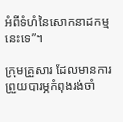អំពីទំហំនៃសោកនាដកម្មនេះទេ”។

ក្រុមគ្រួសារ ដែលមានការព្រួយបារម្ភកំពុងរង់ចាំ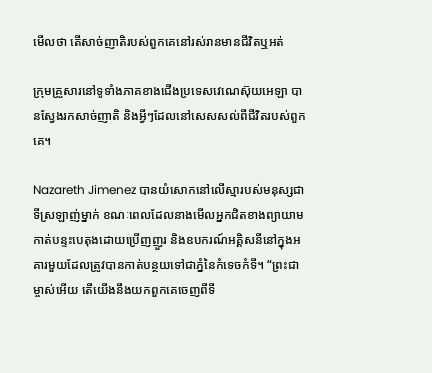មើលថា តើសាច់ញាតិរបស់ពួកគេនៅរស់រានមានជីវិតឬអត់

ក្រុមគ្រួសារនៅទូទាំងភាគខាងជើងប្រទេសវេណេស៊ុយអេឡា បានស្វែងរកសាច់ញាតិ និងអ្វីៗដែលនៅសេសសល់ពីជីវិតរបស់ពួកគេ។

Nazareth Jimenez បានយំសោកនៅលើស្មារបស់មនុស្សជាទីស្រឡាញ់ម្នាក់ ខណៈពេលដែលនាងមើលអ្នកជិតខាងព្យាយាមកាត់បន្ទះបេតុងដោយប្រើញញួរ និងឧបករណ៍អគ្គិសនីនៅក្នុងអគារមួយដែលត្រូវបានកាត់បន្ថយទៅជាភ្នំនៃកំទេចកំទី។ “ព្រះជាម្ចាស់អើយ តើយើងនឹងយកពួកគេចេញពីទី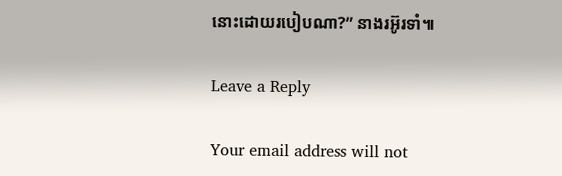នោះដោយរបៀបណា?” នាងរអ៊ូរទាំ៕

Leave a Reply

Your email address will not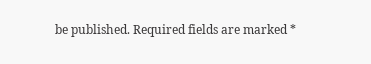be published. Required fields are marked *